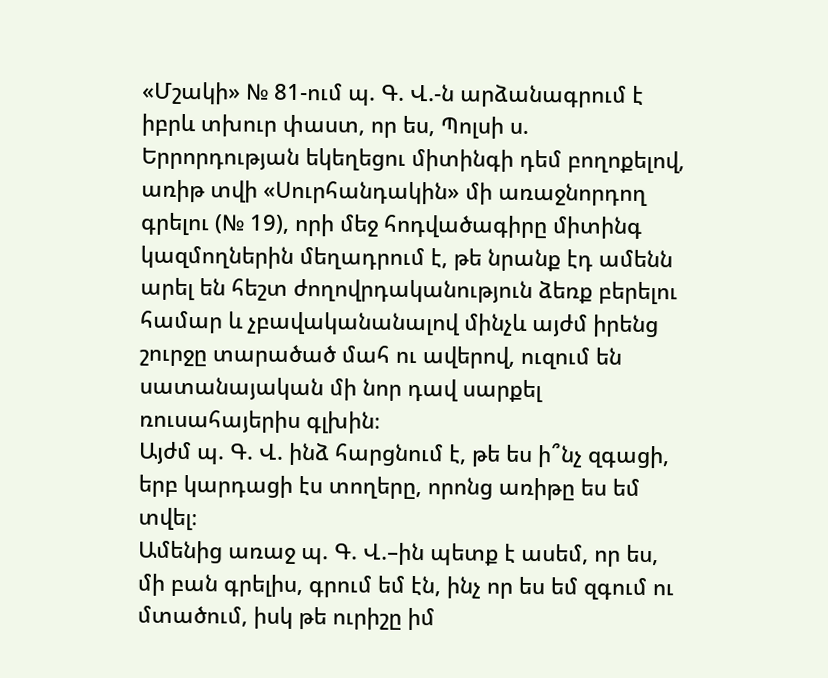«Մշակի» № 81-ում պ. Գ. Վ.-ն արձանագրում է իբրև տխուր փաստ, որ ես, Պոլսի ս. Երրորդության եկեղեցու միտինգի դեմ բողոքելով, առիթ տվի «Սուրհանդակին» մի առաջնորդող գրելու (№ 19), որի մեջ հոդվածագիրը միտինգ կազմողներին մեղադրում է, թե նրանք էդ ամենն արել են հեշտ ժողովրդականություն ձեռք բերելու համար և չբավականանալով մինչև այժմ իրենց շուրջը տարածած մահ ու ավերով, ուզում են սատանայական մի նոր դավ սարքել ռուսահայերիս գլխին։
Այժմ պ. Գ. Վ. ինձ հարցնում է, թե ես ի՞նչ զգացի, երբ կարդացի էս տողերը, որոնց առիթը ես եմ տվել։
Ամենից առաջ պ. Գ. Վ.–ին պետք է ասեմ, որ ես, մի բան գրելիս, գրում եմ էն, ինչ որ ես եմ զգում ու մտածում, իսկ թե ուրիշը իմ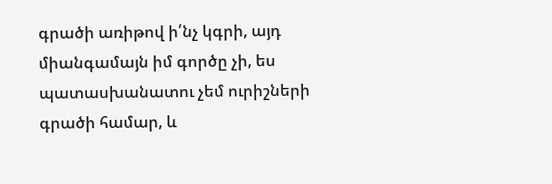գրածի առիթով ի՛նչ կգրի, այդ միանգամայն իմ գործը չի, ես պատասխանատու չեմ ուրիշների գրածի համար, և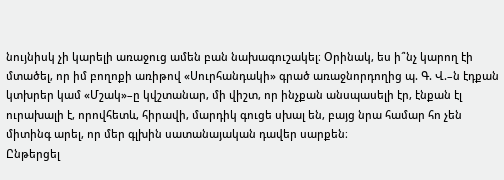նույնիսկ չի կարելի առաջուց ամեն բան նախագուշակել։ Օրինակ, ես ի՞նչ կարող էի մտածել, որ իմ բողոքի առիթով «Սուրհանդակի» գրած առաջնորդողից պ. Գ. Վ.–ն էդքան կտխրեր կամ «Մշակ»–ը կվշտանար, մի վիշտ, որ ինչքան անսպասելի էր, էնքան էլ ուրախալի է, որովհետև, հիրավի, մարդիկ գուցե սխալ են, բայց նրա համար հո չեն միտինգ արել, որ մեր գլխին սատանայական դավեր սարքեն։
Ընթերցել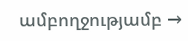ամբողջությամբ →